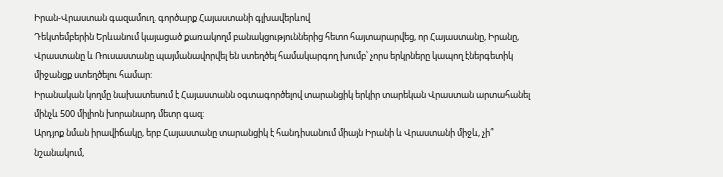Իրան-Վրաստան գազամուղ. գործարք Հայաստանի գլխավերևով
Դեկտեմբերին Երևանում կայացած քառակողմ բանակցություններից հետո հայտարարվեց, որ Հայաստանը, Իրանը, Վրաստանը և Ռուսաստանը պայմանավորվել են ստեղծել համակարգող խումբ՝ չորս երկրները կապող էներգետիկ միջանցք ստեղծելու համար:
Իրանական կողմը նախատեսում է Հայաստանն օգտագործելով տարանցիկ երկիր տարեկան Վրաստան արտահանել մինչև 500 միլիոն խորանարդ մետր գազ:
Արդյոք նման իրավիճակը, երբ Հայաստանը տարանցիկ է հանդիսանում միայն Իրանի և Վրաստանի միջև, չի՞ նշանակում,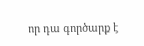որ դա գործարք է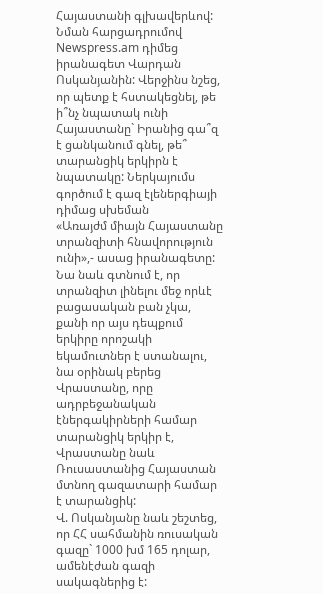Հայաստանի գլխավերևով:
Նման հարցադրումով Newspress.am դիմեց իրանագետ Վարդան Ոսկանյանին: Վերջինս նշեց, որ պետք է հստակեցնել, թե ի՞նչ նպատակ ունի Հայաստանը` Իրանից գա՞զ է ցանկանում գնել, թե՞ տարանցիկ երկիրն է նպատակը: Ներկայումս գործում է գազ էլեներգիայի դիմաց սխեման
«Առայժմ միայն Հայաստանը տրանզիտի հնավորություն ունի»,- ասաց իրանագետը:
Նա նաև գտնում է, որ տրանզիտ լինելու մեջ որևէ բացասական բան չկա, քանի որ այս դեպքում երկիրը որոշակի եկամուտներ է ստանալու, նա օրինակ բերեց Վրաստանը, որը ադրբեջանական էներգակիրների համար տարանցիկ երկիր է, Վրաստանը նաև Ռուսաստանից Հայաստան մտնող գազատարի համար է տարանցիկ:
Վ. Ոսկանյանը նաև շեշտեց, որ ՀՀ սահմանին ռուսական գազը` 1000 խմ 165 դոլար, ամենէժան գազի սակագներից է: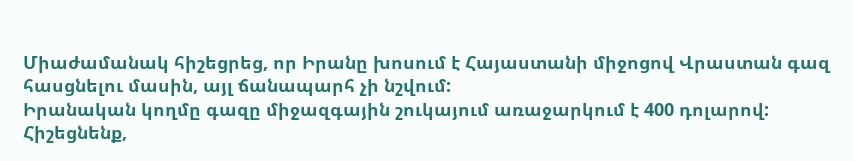Միաժամանակ հիշեցրեց, որ Իրանը խոսում է Հայաստանի միջոցով Վրաստան գազ հասցնելու մասին, այլ ճանապարհ չի նշվում:
Իրանական կողմը գազը միջազգային շուկայում առաջարկում է 400 դոլարով:
Հիշեցնենք,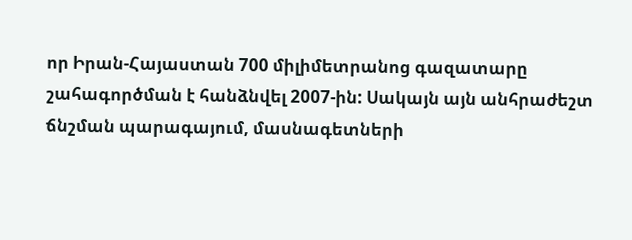որ Իրան-Հայաստան 700 միլիմետրանոց գազատարը շահագործման է հանձնվել 2007-ին: Սակայն այն անհրաժեշտ ճնշման պարագայում, մասնագետների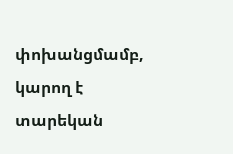փոխանցմամբ, կարող է տարեկան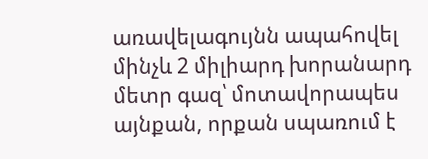առավելագույնն ապահովել մինչև 2 միլիարդ խորանարդ մետր գազ՝ մոտավորապես այնքան, որքան սպառում է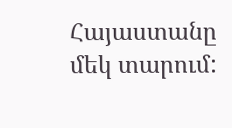Հայաստանը մեկ տարում: